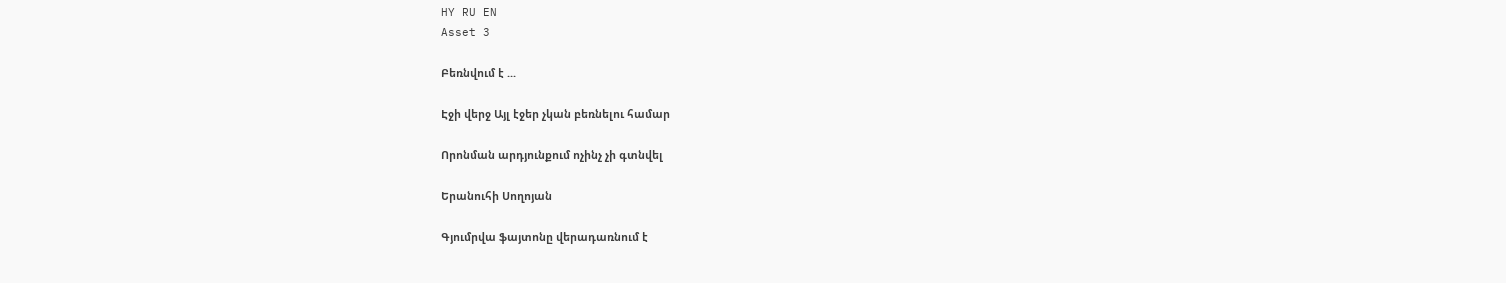HY RU EN
Asset 3

Բեռնվում է ...

Էջի վերջ Այլ էջեր չկան բեռնելու համար

Որոնման արդյունքում ոչինչ չի գտնվել

Երանուհի Սողոյան

Գյումրվա ֆայտոնը վերադառնում է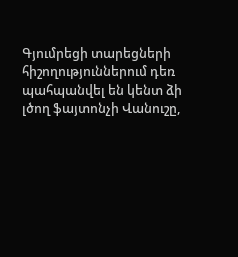Գյումրեցի տարեցների հիշողություններում դեռ պահպանվել են կենտ ձի լծող ֆայտոնչի Վանուշը,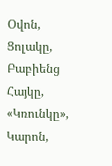Օվոն, Ցոլակը, Բաբիենց Հայկը, «Կռունկը», Կարոն,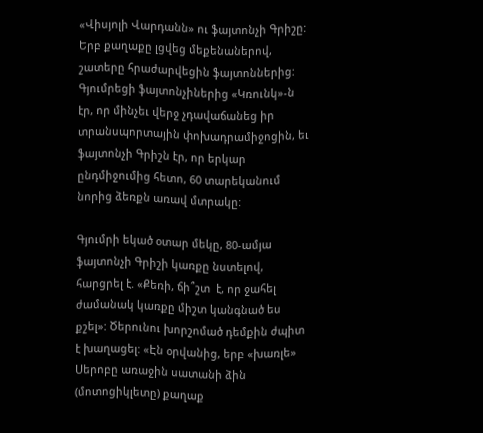«Վիսյոլի Վարդանն» ու ֆայտոնչի Գրիշը: Երբ քաղաքը լցվեց մեքենաներով, շատերը հրաժարվեցին ֆայտոններից: Գյումրեցի ֆայտոնչիներից «Կռունկ»-ն էր, որ մինչեւ վերջ չդավաճանեց իր տրանսպորտային փոխադրամիջոցին, եւ ֆայտոնչի Գրիշն էր, որ երկար ընդմիջումից հետո, 60 տարեկանում նորից ձեռքն առավ մտրակը:

Գյումրի եկած օտար մեկը, 80-ամյա ֆայտոնչի Գրիշի կառքը նստելով, հարցրել է. «Քեռի, ճի՞շտ  է, որ ջահել ժամանակ կառքը միշտ կանգնած ես քշել»: Ծերունու խորշոմած դեմքին ժպիտ է խաղացել: «Էն օրվանից, երբ «խառլե» Սերոբը առաջին սատանի ձին (մոտոցիկլետը) քաղաք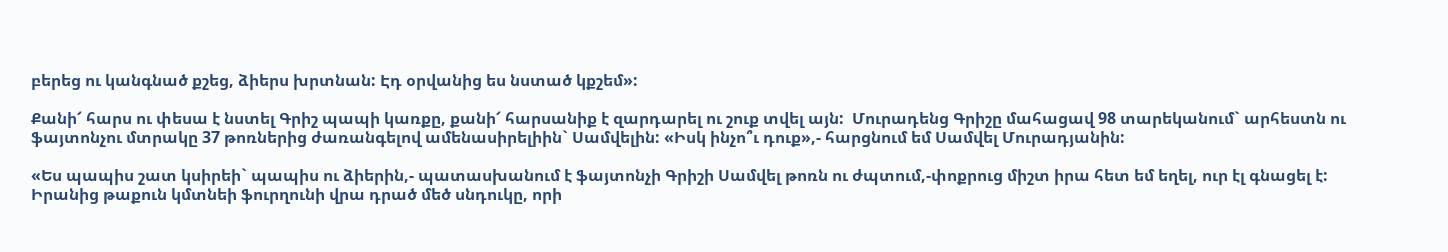բերեց ու կանգնած քշեց, ձիերս խրտնան: Էդ օրվանից ես նստած կքշեմ»:

Քանի՜ հարս ու փեսա է նստել Գրիշ պապի կառքը, քանի՜ հարսանիք է զարդարել ու շուք տվել այն:  Մուրադենց Գրիշը մահացավ 98 տարեկանում` արհեստն ու ֆայտոնչու մտրակը 37 թոռներից ժառանգելով ամենասիրելիին` Սամվելին: «Իսկ ինչո՞ւ դուք»,- հարցնում եմ Սամվել Մուրադյանին:

«Ես պապիս շատ կսիրեի` պապիս ու ձիերին,- պատասխանում է ֆայտոնչի Գրիշի Սամվել թոռն ու ժպտում,-փոքրուց միշտ իրա հետ եմ եղել, ուր էլ գնացել է: Իրանից թաքուն կմտնեի ֆուրղունի վրա դրած մեծ սնդուկը, որի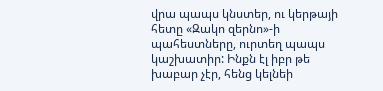վրա պապս կնստեր, ու կերթայի հետը «Զակո զերնո»-ի պահեստները, ուրտեղ պապս կաշխատիր: Ինքն էլ իբր թե խաբար չէր, հենց կելնեի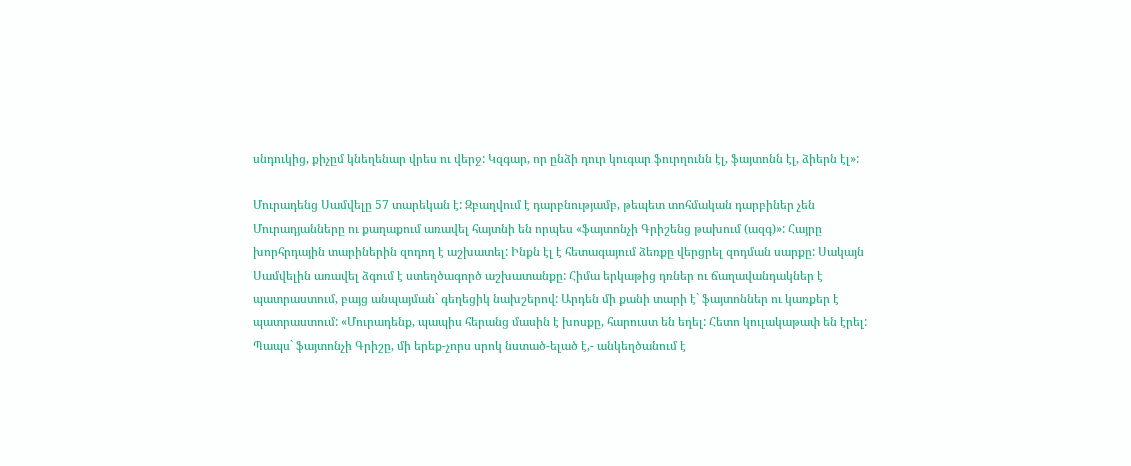սնդուկից, քիչըմ կնեղենար վրես ու վերջ: Կզգար, որ ընձի դուր կուգար ֆուրղունն էլ, ֆայտոնն էլ, ձիերն էլ»:

Մուրադենց Սամվելը 57 տարեկան է: Զբաղվում է դարբնությամբ, թեպետ տոհմական դարբիներ չեն Մուրադյանները ու քաղաքում առավել հայտնի են որպես «ֆայտոնչի Գրիշենց թախում (ազգ)»: Հայրը խորհրդային տարիներին զոդող է աշխատել: Ինքն էլ է հետագայում ձեռքը վերցրել զոդման սարքը: Սակայն Սամվելին առավել ձգում է ստեղծագործ աշխատանքը: Հիմա երկաթից դռներ ու ճաղավանդակներ է պատրաստում, բայց անպայման` գեղեցիկ նախշերով: Արդեն մի քանի տարի է` ֆայտոններ ու կառքեր է պատրաստում: «Մուրադենք, պապիս հերանց մասին է խոսքը, հարուստ են եղել: Հետո կուլակաթափ են էրել: Պապս` ֆայտոնչի Գրիշը, մի երեք-չորս սրոկ նստած-ելած է,- անկեղծանում է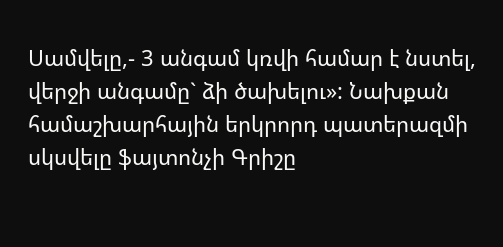Սամվելը,- 3 անգամ կռվի համար է նստել, վերջի անգամը` ձի ծախելու»: Նախքան համաշխարհային երկրորդ պատերազմի սկսվելը ֆայտոնչի Գրիշը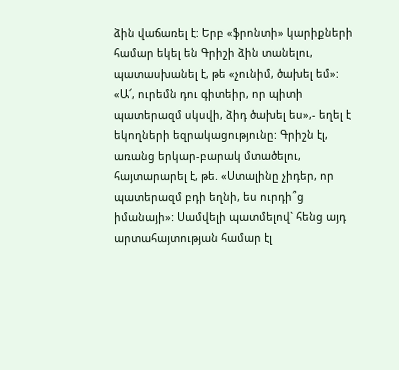ձին վաճառել է: Երբ «ֆրոնտի» կարիքների համար եկել են Գրիշի ձին տանելու, պատասխանել է, թե «չունիմ, ծախել եմ»: «Ա՜, ուրեմն դու գիտեիր, որ պիտի պատերազմ սկսվի, ձիդ ծախել ես»,- եղել է եկողների եզրակացությունը: Գրիշն էլ, առանց երկար-բարակ մտածելու, հայտարարել է, թե. «Ստալինը չիդեր, որ պատերազմ բդի եղնի, ես ուրդի՞ց իմանայի»: Սամվելի պատմելով` հենց այդ արտահայտության համար էլ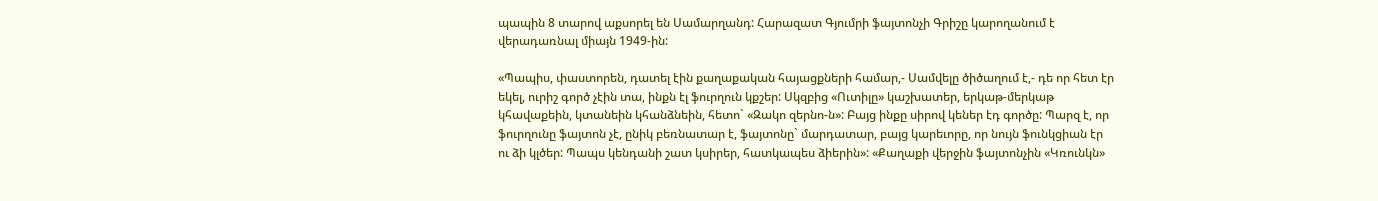պապին 8 տարով աքսորել են Սամարղանդ: Հարազատ Գյումրի ֆայտոնչի Գրիշը կարողանում է վերադառնալ միայն 1949-ին:

«Պապիս, փաստորեն, դատել էին քաղաքական հայացքների համար,- Սամվելը ծիծաղում է,- դե որ հետ էր եկել, ուրիշ գործ չէին տա, ինքն էլ ֆուրղուն կքշեր: Սկզբից «Ուտիլը» կաշխատեր, երկաթ-մերկաթ կհավաքեին, կտանեին կհանձնեին, հետո` «Զակո զերնո-ն»: Բայց ինքը սիրով կեներ էդ գործը: Պարզ է, որ ֆուրղունը ֆայտոն չէ, ընիկ բեռնատար է, ֆայտոնը` մարդատար, բայց կարեւորը, որ նույն ֆունկցիան էր ու ձի կլծեր: Պապս կենդանի շատ կսիրեր, հատկապես ձիերին»: «Քաղաքի վերջին ֆայտոնչին «Կռունկն»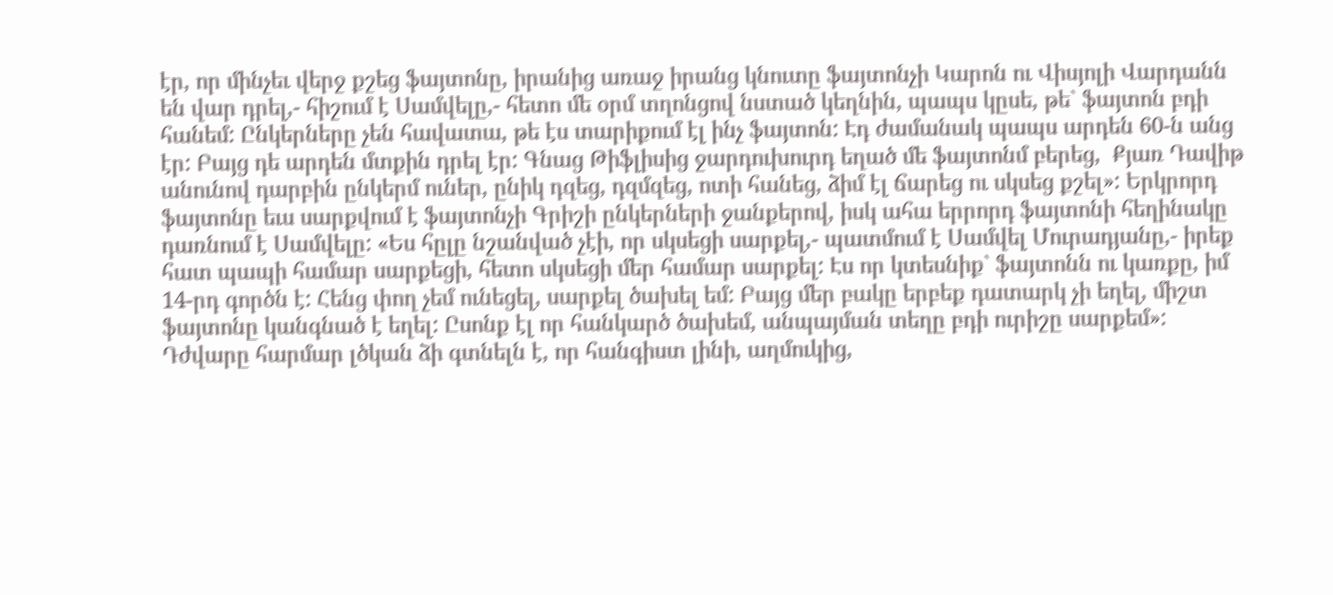էր, որ մինչեւ վերջ քշեց ֆայտոնը, իրանից առաջ իրանց կնուտը ֆայտոնչի Կարոն ու Վիսյոլի Վարդանն են վար դրել,- հիշում է Սամվելը,- հետո մե օրմ տղոնցով նստած կեղնին, պապս կըսե, թե` ֆայտոն բդի հանեմ: Ընկերները չեն հավատա, թե էս տարիքում էլ ինչ ֆայտոն: Էդ ժամանակ պապս արդեն 60-ն անց էր: Բայց դե արդեն մտքին դրել էր: Գնաց Թիֆլիսից ջարդուխուրդ եղած մե ֆայտոնմ բերեց,  Քյառ Դավիթ անունով դարբին ընկերմ ուներ, ընիկ դզեց, դզմզեց, ոտի հանեց, ձիմ էլ ճարեց ու սկսեց քշել»: Երկրորդ ֆայտոնը եւս սարքվում է ֆայտոնչի Գրիշի ընկերների ջանքերով, իսկ ահա երրորդ ֆայտոնի հեղինակը դառնում է Սամվելը: «Ես հըլը նշանված չէի, որ սկսեցի սարքել,- պատմում է Սամվել Մուրադյանը,- իրեք հատ պապի համար սարքեցի, հետո սկսեցի մեր համար սարքել: Էս որ կտեսնիք` ֆայտոնն ու կառքը, իմ 14-րդ գործն է: Հենց փող չեմ ունեցել, սարքել ծախել եմ: Բայց մեր բակը երբեք դատարկ չի եղել, միշտ ֆայտոնը կանգնած է եղել: Ըսոնք էլ որ հանկարծ ծախեմ, անպայման տեղը բդի ուրիշը սարքեմ»: Դժվարը հարմար լծկան ձի գտնելն է, որ հանգիստ լինի, աղմուկից,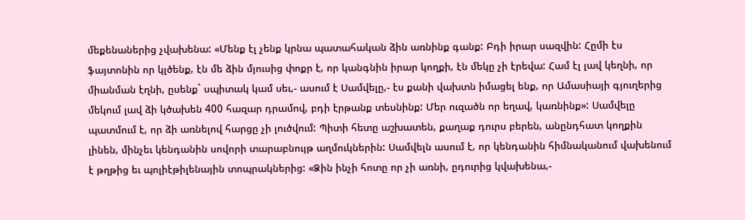մեքենաներից չվախենա: «Մենք էլ չենք կրնա պատահական ձին առնինք գանք: Բդի իրար սազվին: Հըմի էս ֆայտոնին որ կլծենք, էն մե ձին մյուսից փոքր է, որ կանգնին իրար կողքի, էն մեկը չի էրեվա: Համ էլ լավ կեղնի, որ միանման էղնի, ըսենք` սպիտակ կամ սեւ,- ասում է Սամվելը,- էս քանի վախտն իմացել ենք, որ Ամասիայի գյուղերից մեկում լավ ձի կծախեն 400 հազար դրամով, բդի էրթանք տեսնինք: Մեր ուզածն որ եղավ, կառնինք»: Սամվելը պատմում է, որ ձի առնելով հարցը չի լուծվում: Պիտի հետը աշխատեն, քաղաք դուրս բերեն, անընդհատ կողքին լինեն, մինչեւ կենդանին սովորի տարաբնույթ աղմուկներին: Սամվելն ասում է, որ կենդանին հիմնականում վախենում է թղթից եւ պոլիէթիլենային տոպրակներից: «Ձին ինչի հոտը որ չի առնի, ըդուրից կվախենա,-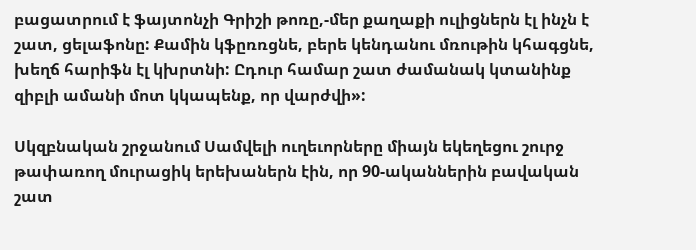բացատրում է ֆայտոնչի Գրիշի թոռը,-մեր քաղաքի ուլիցներն էլ ինչն է շատ, ցելաֆոնը: Քամին կֆըռռցնե, բերե կենդանու մռութին կհագցնե, խեղճ հարիֆն էլ կխրտնի: Ըդուր համար շատ ժամանակ կտանինք զիբլի ամանի մոտ կկապենք, որ վարժվի»:

Սկզբնական շրջանում Սամվելի ուղեւորները միայն եկեղեցու շուրջ թափառող մուրացիկ երեխաներն էին, որ 90-ականներին բավական շատ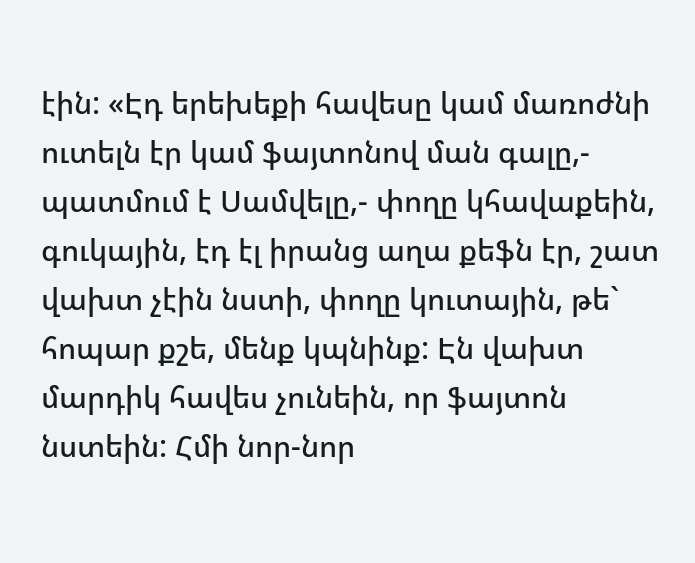էին: «Էդ երեխեքի հավեսը կամ մառոժնի ուտելն էր կամ ֆայտոնով ման գալը,- պատմում է Սամվելը,- փողը կհավաքեին, գուկային, էդ էլ իրանց աղա քեֆն էր, շատ վախտ չէին նստի, փողը կուտային, թե` հոպար քշե, մենք կպնինք: Էն վախտ մարդիկ հավես չունեին, որ ֆայտոն նստեին: Հմի նոր-նոր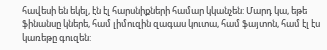հավեսի են եկել, էն էլ հարսնիքների համար կկանչեն: Մարդ կա, եթե ֆինանսը կներե, համ լիմուզին զագաս կուտա, համ ֆայտոն, համ էլ էս կառեթը գուզեն: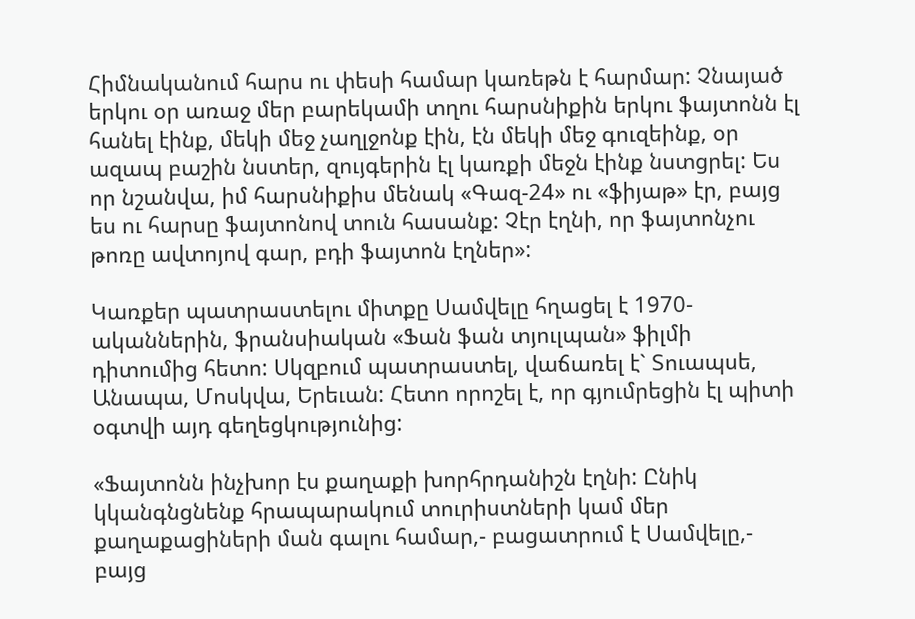Հիմնականում հարս ու փեսի համար կառեթն է հարմար: Չնայած երկու օր առաջ մեր բարեկամի տղու հարսնիքին երկու ֆայտոնն էլ հանել էինք, մեկի մեջ չաղլջոնք էին, էն մեկի մեջ գուզեինք, օր ազապ բաշին նստեր, զույգերին էլ կառքի մեջն էինք նստցրել: Ես որ նշանվա, իմ հարսնիքիս մենակ «Գազ-24» ու «ֆիյաթ» էր, բայց ես ու հարսը ֆայտոնով տուն հասանք: Չէր էղնի, որ ֆայտոնչու թոռը ավտոյով գար, բդի ֆայտոն էղներ»:

Կառքեր պատրաստելու միտքը Սամվելը հղացել է 1970-ականներին, ֆրանսիական «Ֆան ֆան տյուլպան» ֆիլմի դիտումից հետո: Սկզբում պատրաստել, վաճառել է` Տուապսե, Անապա, Մոսկվա, Երեւան: Հետո որոշել է, որ գյումրեցին էլ պիտի օգտվի այդ գեղեցկությունից:

«Ֆայտոնն ինչխոր էս քաղաքի խորհրդանիշն էղնի: Ընիկ կկանգնցնենք հրապարակում տուրիստների կամ մեր քաղաքացիների ման գալու համար,- բացատրում է Սամվելը,- բայց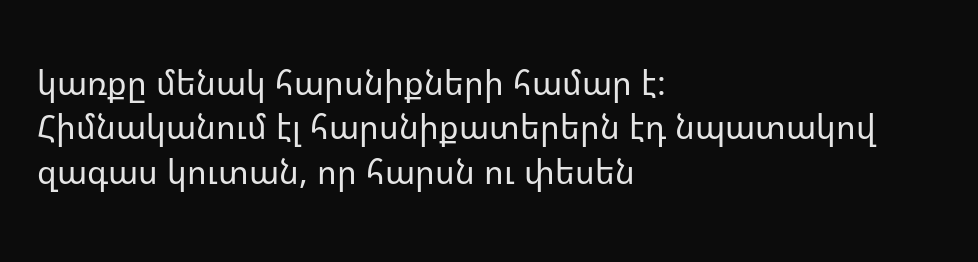կառքը մենակ հարսնիքների համար է: Հիմնականում էլ հարսնիքատերերն էդ նպատակով զագաս կուտան, որ հարսն ու փեսեն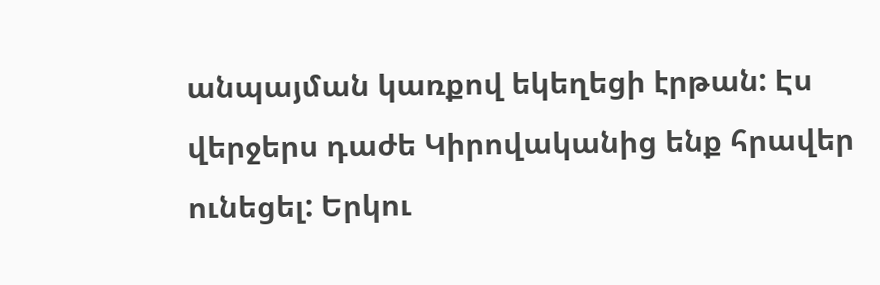անպայման կառքով եկեղեցի էրթան: Էս վերջերս դաժե Կիրովականից ենք հրավեր ունեցել: Երկու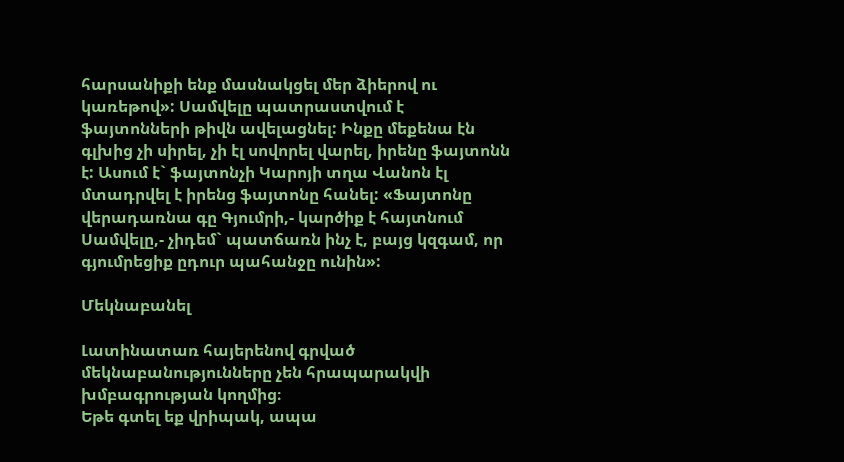հարսանիքի ենք մասնակցել մեր ձիերով ու կառեթով»: Սամվելը պատրաստվում է ֆայտոնների թիվն ավելացնել: Ինքը մեքենա էն գլխից չի սիրել, չի էլ սովորել վարել, իրենը ֆայտոնն է: Ասում է` ֆայտոնչի Կարոյի տղա Վանոն էլ մտադրվել է իրենց ֆայտոնը հանել: «Ֆայտոնը վերադառնա գը Գյումրի,- կարծիք է հայտնում Սամվելը,- չիդեմ` պատճառն ինչ է, բայց կզգամ, որ գյումրեցիք ըդուր պահանջը ունին»:

Մեկնաբանել

Լատինատառ հայերենով գրված մեկնաբանությունները չեն հրապարակվի խմբագրության կողմից։
Եթե գտել եք վրիպակ, ապա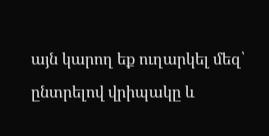այն կարող եք ուղարկել մեզ՝ ընտրելով վրիպակը և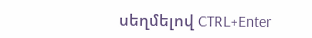սեղմելով CTRL+Enter